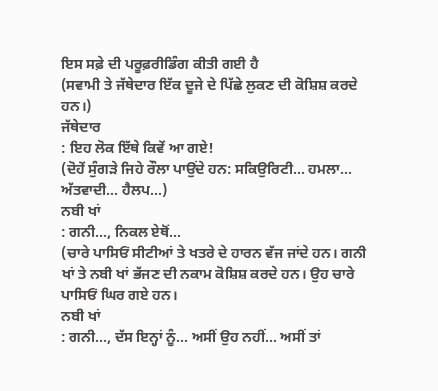ਇਸ ਸਫ਼ੇ ਦੀ ਪਰੂਫ਼ਰੀਡਿੰਗ ਕੀਤੀ ਗਈ ਹੈ
(ਸਵਾਮੀ ਤੇ ਜੱਥੇਦਾਰ ਇੱਕ ਦੂਜੇ ਦੇ ਪਿੱਛੇ ਲੁਕਣ ਦੀ ਕੋਸ਼ਿਸ਼ ਕਰਦੇ ਹਨ।)
ਜੱਥੇਦਾਰ
: ਇਹ ਲੋਕ ਇੱਥੇ ਕਿਵੇਂ ਆ ਗਏ!
(ਦੋਹੇਂ ਸੁੰਗੜੇ ਜਿਹੇ ਰੌਲਾ ਪਾਉਂਦੇ ਹਨ: ਸਕਿਉਰਿਟੀ... ਹਮਲਾ... ਅੱਤਵਾਦੀ... ਹੈਲਪ...)
ਨਬੀ ਖਾਂ
: ਗਨੀ..., ਨਿਕਲ ਏਥੋਂ...
(ਚਾਰੇ ਪਾਸਿਓਂ ਸੀਟੀਆਂ ਤੇ ਖਤਰੇ ਦੇ ਹਾਰਨ ਵੱਜ ਜਾਂਦੇ ਹਨ। ਗਨੀ ਖਾਂ ਤੇ ਨਬੀ ਖਾਂ ਭੱਜਣ ਦੀ ਨਕਾਮ ਕੋਸ਼ਿਸ਼ ਕਰਦੇ ਹਨ। ਉਹ ਚਾਰੇ ਪਾਸਿਓਂ ਘਿਰ ਗਏ ਹਨ।
ਨਬੀ ਖਾਂ
: ਗਨੀ..., ਦੱਸ ਇਨ੍ਹਾਂ ਨੂੰ... ਅਸੀਂ ਉਹ ਨਹੀਂ... ਅਸੀਂ ਤਾਂ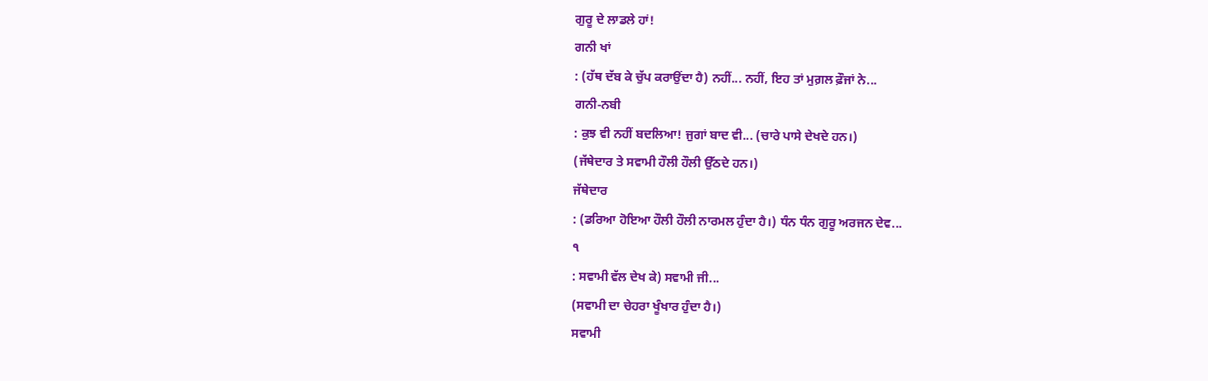ਗੁਰੂ ਦੇ ਲਾਡਲੇ ਹਾਂ!
ਗਨੀ ਖਾਂ
: (ਹੱਥ ਦੱਬ ਕੇ ਚੁੱਪ ਕਰਾਉਂਦਾ ਹੈ) ਨਹੀਂ... ਨਹੀਂ, ਇਹ ਤਾਂ ਮੁਗ਼ਲ ਫ਼ੌਜਾਂ ਨੇ...
ਗਨੀ-ਨਬੀ
: ਕੁਝ ਵੀ ਨਹੀਂ ਬਦਲਿਆ! ਜੁਗਾਂ ਬਾਦ ਵੀ... (ਚਾਰੇ ਪਾਸੇ ਦੇਖਦੇ ਹਨ।)
(ਜੱਥੇਦਾਰ ਤੇ ਸਵਾਮੀ ਹੌਲੀ ਹੌਲੀ ਉੱਠਦੇ ਹਨ।)
ਜੱਥੇਦਾਰ
: (ਡਰਿਆ ਹੋਇਆ ਹੌਲੀ ਹੌਲੀ ਨਾਰਮਲ ਹੁੰਦਾ ਹੈ।) ਧੰਨ ਧੰਨ ਗੁਰੂ ਅਰਜਨ ਦੇਵ...
੧
: ਸਵਾਮੀ ਵੱਲ ਦੇਖ ਕੇ) ਸਵਾਮੀ ਜੀ...
(ਸਵਾਮੀ ਦਾ ਚੇਹਰਾ ਖੂੰਖਾਰ ਹੁੰਦਾ ਹੈ।)
ਸਵਾਮੀ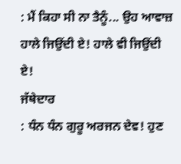: ਮੈਂ ਕਿਹਾ ਸੀ ਨਾ ਤੈਨੂੰ... ਉਹ ਆਵਾਜ਼ ਹਾਲੇ ਜਿਉਂਦੀ ਏ! ਹਾਲੇ ਵੀ ਜਿਉਂਦੀ ਏ!
ਜੱਥੇਦਾਰ
: ਧੰਨ ਧੰਨ ਗੁਰੂ ਅਰਜਨ ਦੇਵ! ਹੁਣ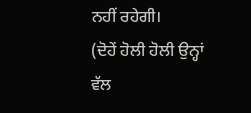ਨਹੀਂ ਰਹੇਗੀ।
(ਦੋਹੇਂ ਹੋਲੀ ਹੋਲੀ ਉਨ੍ਹਾਂ ਵੱਲ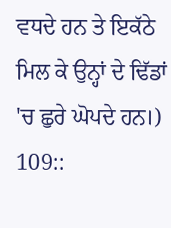ਵਧਦੇ ਹਨ ਤੇ ਇਕੱਠੇ ਮਿਲ ਕੇ ਉਨ੍ਹਾਂ ਦੇ ਢਿੱਡਾਂ 'ਚ ਛੁਰੇ ਘੋਪਦੇ ਹਨ।)
109::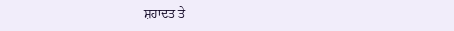ਸ਼ਹਾਦਤ ਤੇ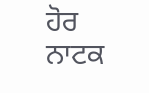ਹੋਰ ਨਾਟਕ